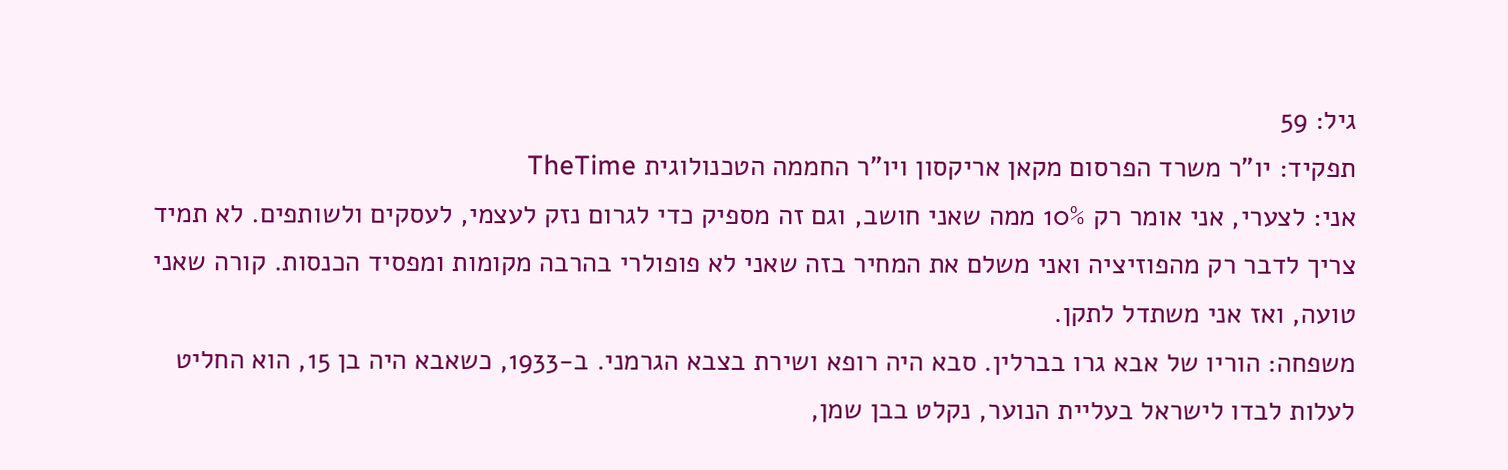גיל: 59
תפקיד: יו"ר משרד הפרסום מקאן אריקסון ויו"ר החממה הטכנולוגית TheTime
אני: לצערי, אני אומר רק 10% ממה שאני חושב, וגם זה מספיק כדי לגרום נזק לעצמי, לעסקים ולשותפים. לא תמיד צריך לדבר רק מהפוזיציה ואני משלם את המחיר בזה שאני לא פופולרי בהרבה מקומות ומפסיד הכנסות. קורה שאני טועה, ואז אני משתדל לתקן.
משפחה: הוריו של אבא גרו בברלין. סבא היה רופא ושירת בצבא הגרמני. ב-1933, כשאבא היה בן 15, הוא החליט לעלות לבדו לישראל בעליית הנוער, נקלט בבן שמן,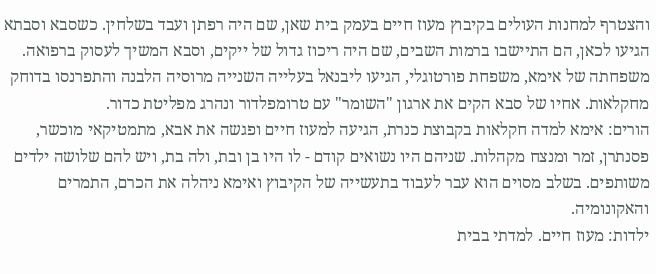והצטרף למחנות העולים בקיבוץ מעוז חיים בעמק בית שאן, שם היה רפתן ועבד בשלחין. כשסבא וסבתא הגיעו לכאן, הם התיישבו ברמות השבים, שם היה ריכוז גדול של ייקים, וסבא המשיך לעסוק ברפואה. משפחתה של אימא, משפחת פורטוגלי, הגיעו ליבנאל בעלייה השנייה מרוסיה הלבנה והתפרנסו בדוחק מחקלאות. אחיו של סבא הקים את ארגון "השומר" עם טרומפלדור ונהרג מפליטת כדור.
הורים: אימא למדה חקלאות בקבוצת כנרת, הגיעה למעוז חיים ופגשה את אבא, מתמטיקאי מוכשר, פסנתרן, זמר ומנצח מקהלות. שניהם היו נשואים קודם - לו היו בן ובת, ולה בת, ויש להם שלושה ילדים משותפים. בשלב מסוים הוא עבר לעבוד בתעשייה של הקיבוץ ואימא ניהלה את הכרם, התמרים והאקונומיה.
ילדות: מעוז חיים. למדתי בבית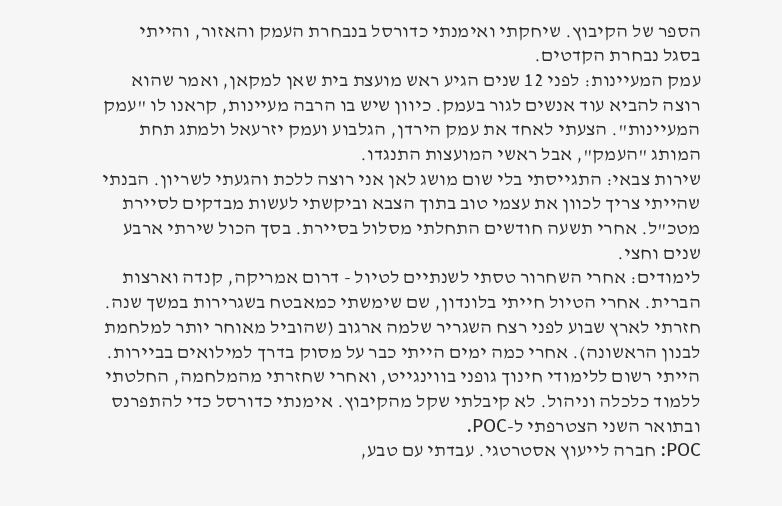הספר של הקיבוץ. שיחקתי ואימנתי כדורסל בנבחרת העמק והאזור, והייתי בסגל נבחרת הקדטים.
עמק המעיינות: לפני 12 שנים הגיע ראש מועצת בית שאן למקאן, ואמר שהוא רוצה להביא עוד אנשים לגור בעמק. כיוון שיש בו הרבה מעיינות, קראנו לו "עמק המעיינות". הצעתי לאחד את עמק הירדן, הגלבוע ועמק יזרעאל ולמתג תחת המותג "העמק", אבל ראשי המועצות התנגדו.
שירות צבאי: התגייסתי בלי שום מושג לאן אני רוצה ללכת והגעתי לשריון. הבנתי שהייתי צריך לכוון את עצמי טוב בתוך הצבא וביקשתי לעשות מבדקים לסיירת מטכ"ל. אחרי תשעה חודשים התחלתי מסלול בסיירת. בסך הכול שירתי ארבע שנים וחצי.
לימודים: אחרי השחרור טסתי לשנתיים לטיול - דרום אמריקה, קנדה וארצות הברית. אחרי הטיול חייתי בלונדון, שם שימשתי כמאבטח בשגרירות במשך שנה. חזרתי לארץ שבוע לפני רצח השגריר שלמה ארגוב (שהוביל מאוחר יותר למלחמת לבנון הראשונה). אחרי כמה ימים הייתי כבר על מסוק בדרך למילואים בביירות. הייתי רשום ללימודי חינוך גופני בווינגייט, ואחרי שחזרתי מהמלחמה, החלטתי ללמוד כלכלה וניהול. לא קיבלתי שקל מהקיבוץ. אימנתי כדורסל כדי להתפרנס ובתואר השני הצטרפתי ל-POC.
POC: חברה לייעוץ אסטרטגי. עבדתי עם טבע,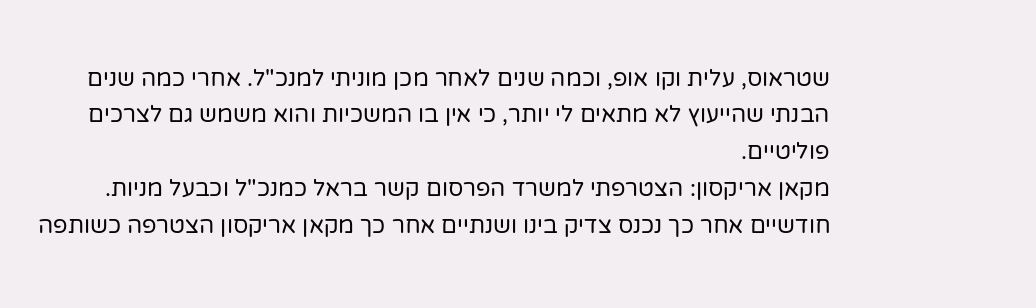שטראוס, עלית וקו אופ, וכמה שנים לאחר מכן מוניתי למנכ"ל. אחרי כמה שנים הבנתי שהייעוץ לא מתאים לי יותר, כי אין בו המשכיות והוא משמש גם לצרכים פוליטיים.
מקאן אריקסון: הצטרפתי למשרד הפרסום קשר בראל כמנכ"ל וכבעל מניות. חודשיים אחר כך נכנס צדיק בינו ושנתיים אחר כך מקאן אריקסון הצטרפה כשותפה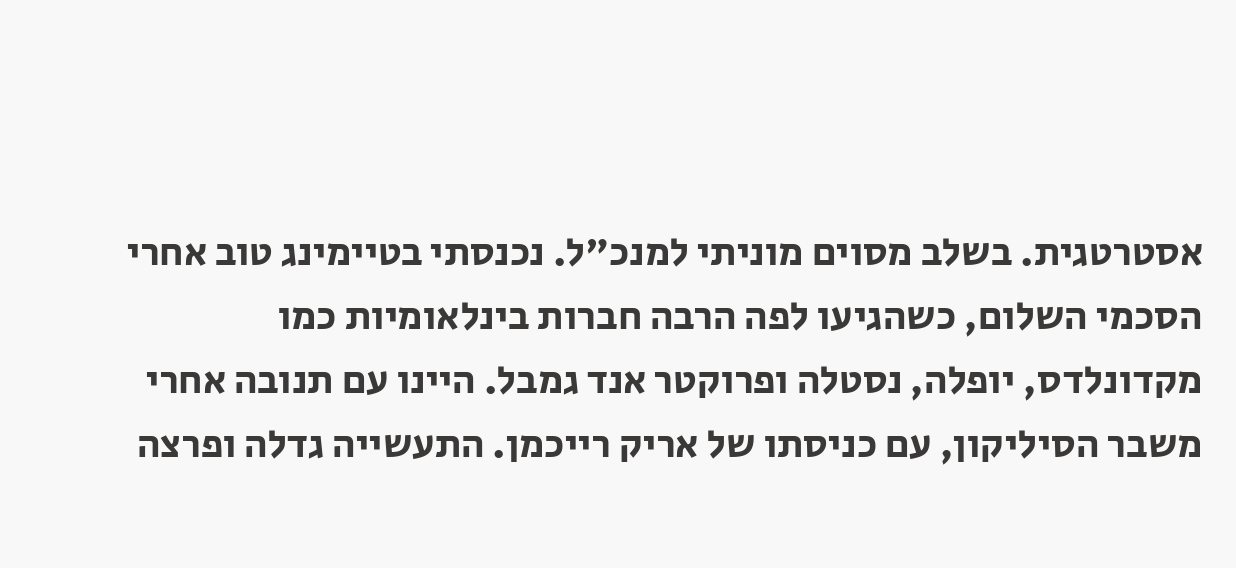אסטרטגית. בשלב מסוים מוניתי למנכ"ל. נכנסתי בטיימינג טוב אחרי הסכמי השלום, כשהגיעו לפה הרבה חברות בינלאומיות כמו מקדונלדס, יופלה, נסטלה ופרוקטר אנד גמבל. היינו עם תנובה אחרי משבר הסיליקון, עם כניסתו של אריק רייכמן. התעשייה גדלה ופרצה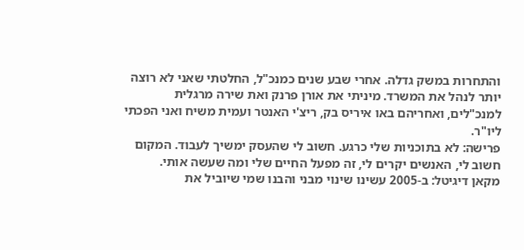והתחרות במשק גדלה. אחרי שבע שנים כמנכ"ל, החלטתי שאני לא רוצה יותר לנהל את המשרד. מיניתי את אורן פרנק ואת שירה מרגלית למנכ"לים, ואחריהם באו איריס בק, ריצ'י האנטר ועמית משיח ואני הפכתי ליו"ר.
פרישה: לא בתוכניות שלי כרגע. חשוב לי שהעסק ימשיך לעבוד. המקום חשוב לי, האנשים יקרים לי, זה מפעל החיים שלי ומה שעשה אותי.
מקאן דיגיטל: ב-2005 עשינו שינוי מבני והבנו שמי שיוביל את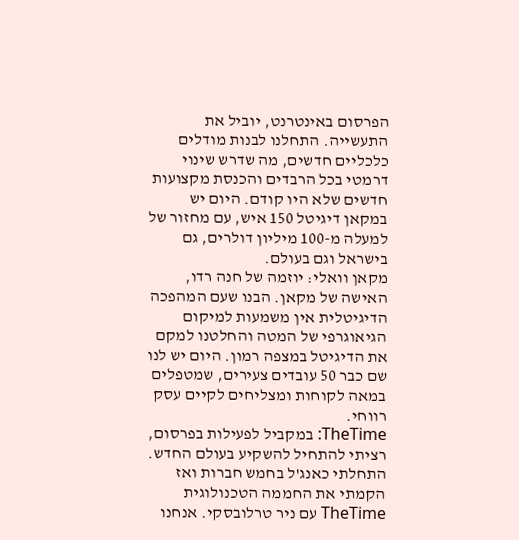הפרסום באינטרנט, יוביל את התעשייה. התחלנו לבנות מודלים כלכליים חדשים, מה שדרש שינוי דרמטי בכל הרבדים והכנסת מקצועות חדשים שלא היו קודם. היום יש במקאן דיגיטל 150 איש, עם מחזור של למעלה מ-100 מיליון דולרים, גם בישראל וגם בעולם.
מקאן וואלי: יוזמה של חנה רדו, האישה של מקאן. הבנו שעם המהפכה הדיגיטלית אין משמעות למיקום הגיאוגרפי של המטה והחלטנו למקם את הדיגיטל במצפה רמון. היום יש לנו שם כבר 50 עובדים צעירים, שמטפלים במאה לקוחות ומצליחים לקיים עסק רווחי.
TheTime: במקביל לפעילות בפרסום, רציתי להתחיל להשקיע בעולם החדש. התחלתי כאנג'ל בחמש חברות ואז הקמתי את החממה הטכנולוגית TheTime עם ניר טרלובסקי. אנחנו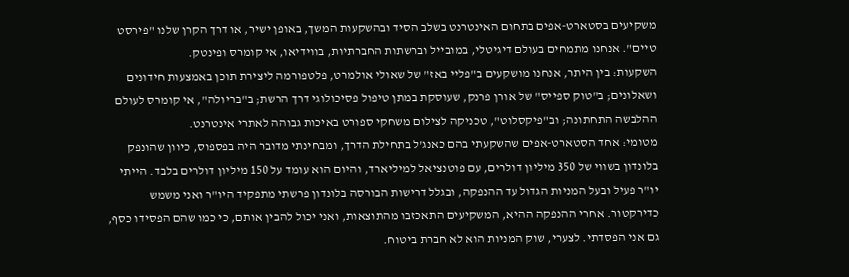משקיעים בסטארט-אפים בתחום האינטרנט בשלב הסיד ובהשקעות המשך, באופן ישיר, או דרך הקרן שלנו "פירסט טיים". אנחנו מתמחים בעולם דיגיטלי, במובייל וברשתות החברתיות, בווידיאו, אי קומרס ופינטק.
השקעות: בין היתר, אנחנו מושקעים ב"פליי באז" של שאולי אולמרט, פלטפורמה ליצירת תוכן באמצעות חידונים ושאלונים; ב"טוק ספייס" של אורן פרנק, שעוסקת במתן טיפול פסיכולוגי דרך הרשת; ב"בריולה", אי קומרס לעולם ההלבשה התחתונה; וב"פיקסלוט", טכניקה לצילום משחקי ספורט באיכות גבוהה לאתרי אינטרנט.
מטומי: אחד הסטארט-אפים שהשקעתי בהם כאנג'ל בתחילת הדרך, ומבחינתי מדובר היה בפספוס, כיוון שהונפק בלונדון בשווי של 350 מיליון דולרים, עם פוטנציאל למיליארד, והיום הוא עומד על 150 מיליון דולרים בלבד. הייתי יו"ר פעיל ובעל המניות הגדול עד ההנפקה, ובגלל דרישות הבורסה בלונדון פרשתי מתפקיד היו"ר ואני משמש כדירקטור. אחרי ההנפקה ההיא, המשקיעים התאכזבו מהתוצאות, ואני יכול להבין אותם, כי כמו שהם הפסידו כסף, גם אני הפסדתי. לצערי, שוק המניות הוא לא חברת ביטוח.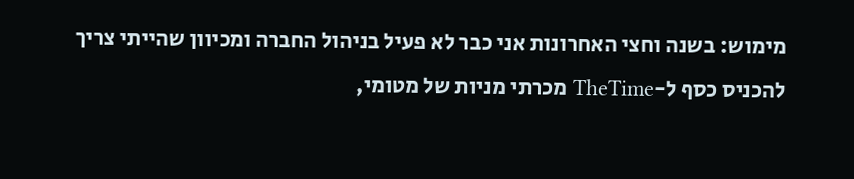מימוש: בשנה וחצי האחרונות אני כבר לא פעיל בניהול החברה ומכיוון שהייתי צריך להכניס כסף ל-TheTime מכרתי מניות של מטומי,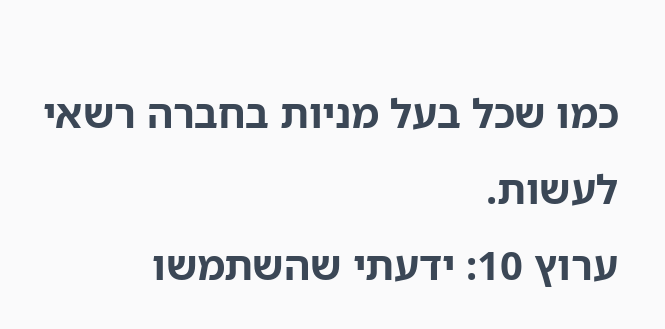כמו שכל בעל מניות בחברה רשאי לעשות.
ערוץ 10: ידעתי שהשתמשו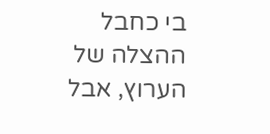בי כחבל ההצלה של הערוץ, אבל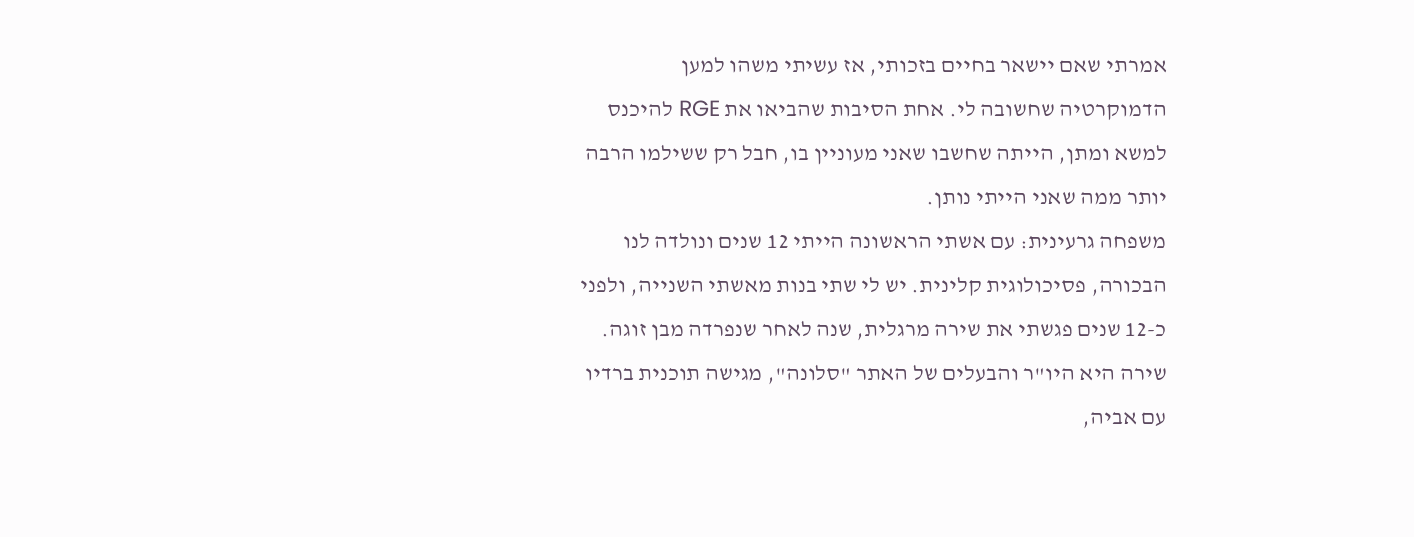אמרתי שאם יישאר בחיים בזכותי, אז עשיתי משהו למען הדמוקרטיה שחשובה לי. אחת הסיבות שהביאו את RGE להיכנס למשא ומתן, הייתה שחשבו שאני מעוניין בו, חבל רק ששילמו הרבה יותר ממה שאני הייתי נותן.
משפחה גרעינית: עם אשתי הראשונה הייתי 12 שנים ונולדה לנו הבכורה, פסיכולוגית קלינית. יש לי שתי בנות מאשתי השנייה, ולפני כ-12 שנים פגשתי את שירה מרגלית, שנה לאחר שנפרדה מבן זוגה. שירה היא היו"ר והבעלים של האתר "סלונה", מגישה תוכנית ברדיו עם אביה,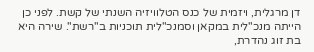דן מרגלית, ויזמית של כנס הטלוויזיה השנתי של קשת. לפני כן הייתה מנכ"לית במקאן וסמנכ"לית תוכניות ב"רשת". שירה היא בת זוג נהדרת,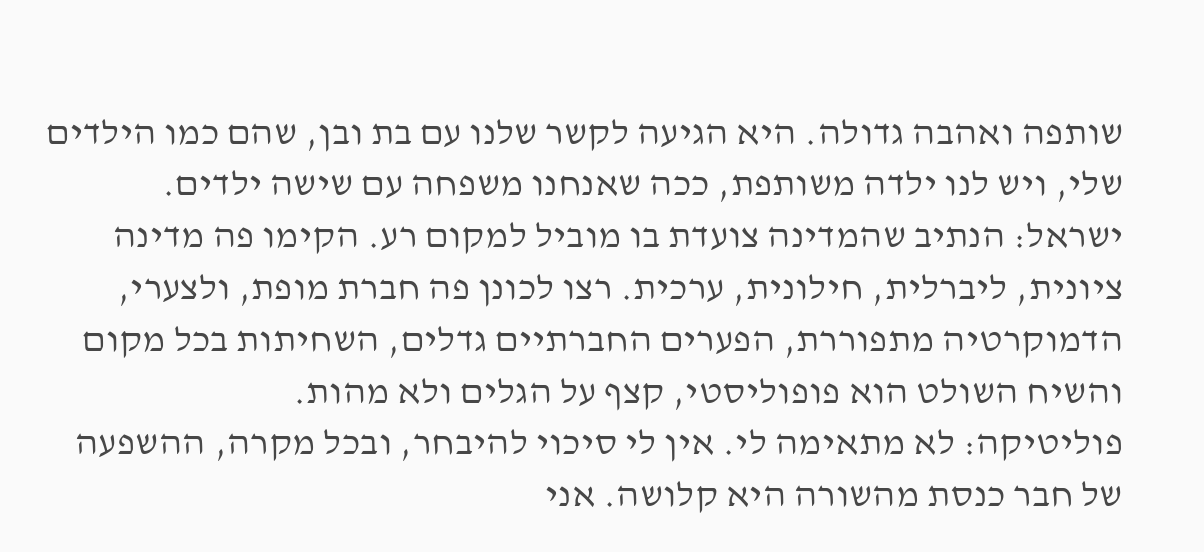שותפה ואהבה גדולה. היא הגיעה לקשר שלנו עם בת ובן, שהם כמו הילדים שלי, ויש לנו ילדה משותפת, ככה שאנחנו משפחה עם שישה ילדים.
ישראל: הנתיב שהמדינה צועדת בו מוביל למקום רע. הקימו פה מדינה ציונית, ליברלית, חילונית, ערכית. רצו לכונן פה חברת מופת, ולצערי, הדמוקרטיה מתפוררת, הפערים החברתיים גדלים, השחיתות בכל מקום והשיח השולט הוא פופוליסטי, קצף על הגלים ולא מהות.
פוליטיקה: לא מתאימה לי. אין לי סיכוי להיבחר, ובכל מקרה, ההשפעה של חבר כנסת מהשורה היא קלושה. אני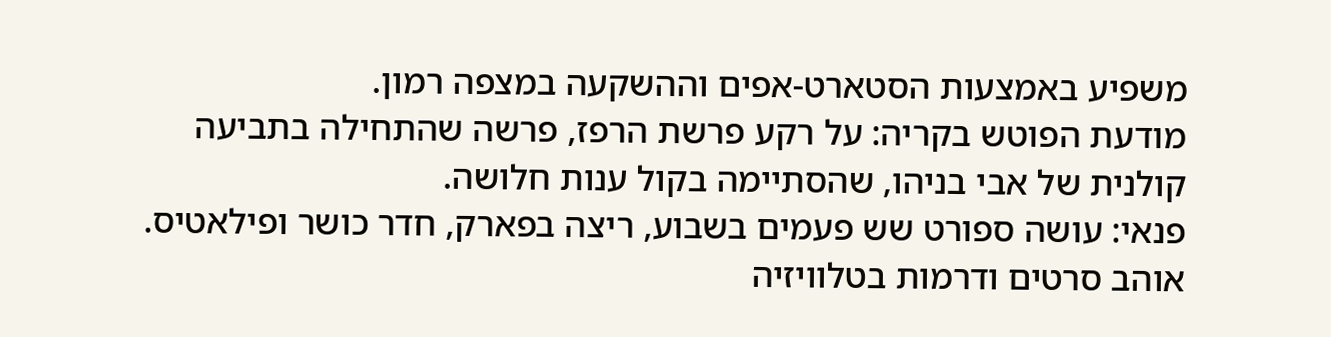משפיע באמצעות הסטארט-אפים וההשקעה במצפה רמון.
מודעת הפוטש בקריה: על רקע פרשת הרפז, פרשה שהתחילה בתביעה קולנית של אבי בניהו, שהסתיימה בקול ענות חלושה.
פנאי: עושה ספורט שש פעמים בשבוע, ריצה בפארק, חדר כושר ופילאטיס. אוהב סרטים ודרמות בטלוויזיה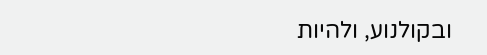ובקולנוע, ולהיות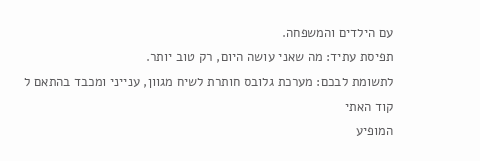עם הילדים והמשפחה.
תפיסת עתיד: מה שאני עושה היום, רק טוב יותר.
לתשומת לבכם: מערכת גלובס חותרת לשיח מגוון, ענייני ומכבד בהתאם ל
קוד האתי
המופיע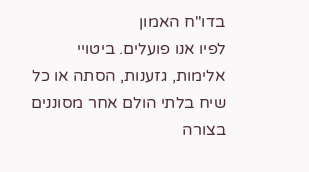בדו"ח האמון
לפיו אנו פועלים. ביטויי אלימות, גזענות, הסתה או כל שיח בלתי הולם אחר מסוננים בצורה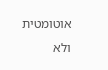אוטומטית ולא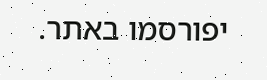יפורסמו באתר.